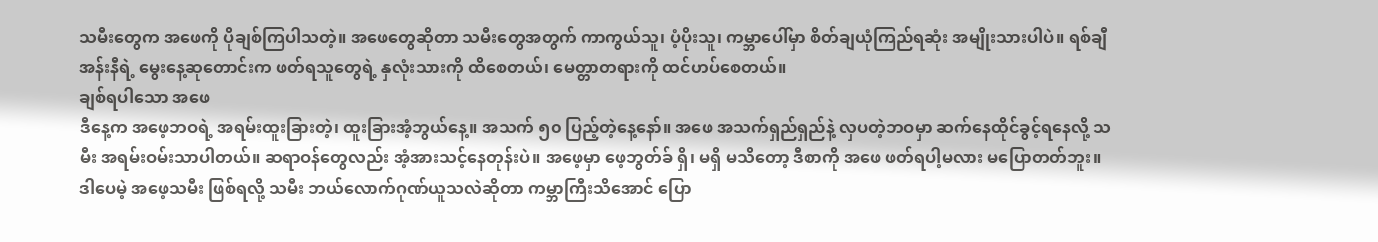သမီးတွေက အဖေကို ပိုချစ်ကြပါသတဲ့။ အဖေတွေဆိုတာ သမီးတွေအတွက် ကာကွယ်သူ၊ ပံ့ပိုးသူ၊ ကမ္ဘာပေါ်မှာ စိတ်ချယုံကြည်ရဆုံး အမျိုးသားပါပဲ။ ရစ်ချီအန်းနီရဲ့ မွေးနေ့ဆုတောင်းက ဖတ်ရသူတွေရဲ့ နှလုံးသားကို ထိစေတယ်၊ မေတ္တာတရားကို ထင်ဟပ်စေတယ်။
ချစ်ရပါသော အဖေ
ဒီနေ့က အဖေ့ဘဝရဲ့ အရမ်းထူးခြားတဲ့၊ ထူးခြားအံ့ဘွယ်နေ့။ အသက် ၅၀ ပြည့်တဲ့နေ့နော်။ အဖေ အသက်ရှည်ရှည်နဲ့ လှပတဲ့ဘဝမှာ ဆက်နေထိုင်ခွင့်ရနေလို့ သမီး အရမ်းဝမ်းသာပါတယ်။ ဆရာဝန်တွေလည်း အံ့အားသင့်နေတုန်းပဲ။ အဖေ့မှာ ဖေ့ဘွတ်ခ် ရှိ၊ မရှိ မသိတော့ ဒီစာကို အဖေ ဖတ်ရပါ့မလား မပြောတတ်ဘူး။ ဒါပေမဲ့ အဖေ့သမီး ဖြစ်ရလို့ သမီး ဘယ်လောက်ဂုဏ်ယူသလဲဆိုတာ ကမ္ဘာကြီးသိအောင် ပြော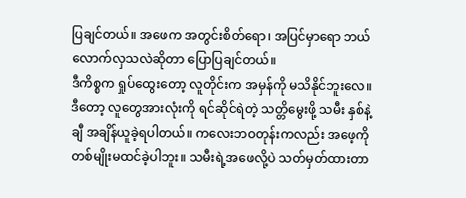ပြချင်တယ်။ အဖေက အတွင်းစိတ်ရော၊ အပြင်မှာရော ဘယ်လောက်လှသလဲဆိုတာ ပြောပြချင်တယ်။
ဒီကိစ္စက ရှုပ်ထွေးတော့ လူတိုင်းက အမှန်ကို မသိနိုင်ဘူးလေ။ ဒီတော့ လူတွေအားလုံးကို ရင်ဆိုင်ရဲတဲ့ သတ္တိမွေးဖို့ သမီး နှစ်နဲ့ချီ အချိန်ယူခဲ့ရပါတယ်။ ကလေးဘဝတုန်းကလည်း အဖေ့ကို တစ်မျိုးမထင်ခဲ့ပါဘူး။ သမီးရဲ့အဖေလို့ပဲ သတ်မှတ်ထားတာ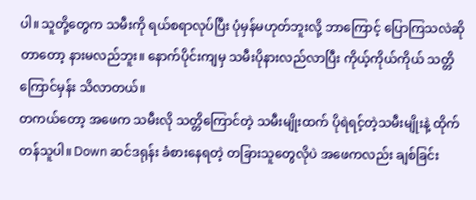ပါ။ သူတို့တွေက သမီးကို ရယ်စရာလုပ်ပြီး ပုံမှန်မဟုတ်ဘူးလို့ ဘာကြောင့် ပြောကြသလဲဆိုတာတော့ နားမလည်ဘူး။ နောက်ပိုင်းကျမှ သမီးပိုနားလည်လာပြီး ကိုယ့်ကိုယ်ကိုယ် သတ္တိကြောင်မှန်း သိလာတယ်။
တကယ်တော့ အဖေက သမီးလို သတ္တိကြောင်တဲ့ သမီးမျိုးထက် ပိုရဲရင့်တဲ့သမီးမျိုးနဲ့ ထိုက်တန်သူပါ။ Down ဆင်ဒရုန်း ခံစားနေရတဲ့ တခြားသူတွေလိုပဲ အဖေကလည်း ချစ်ခြင်း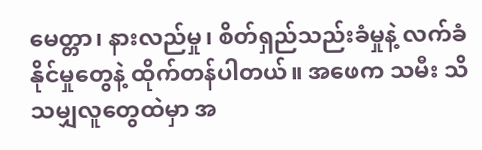မေတ္တာ၊ နားလည်မှု၊ စိတ်ရှည်သည်းခံမှုနဲ့ လက်ခံနိုင်မှုတွေနဲ့ ထိုက်တန်ပါတယ်။ အဖေက သမီး သိသမျှလူတွေထဲမှာ အ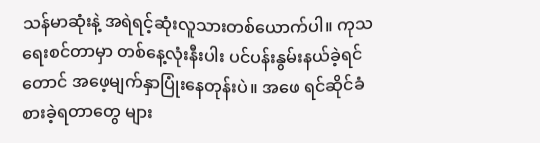သန်မာဆုံးနဲ့ အရဲရင့်ဆုံးလူသားတစ်ယောက်ပါ။ ကုသရေးစင်တာမှာ တစ်နေ့လုံးနီးပါး ပင်ပန်းနွမ်းနယ်ခဲ့ရင်တောင် အဖေ့မျက်နှာပြုံးနေတုန်းပဲ။ အဖေ ရင်ဆိုင်ခံစားခဲ့ရတာတွေ များ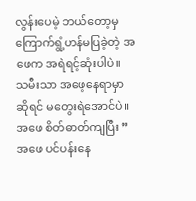လွန်းပေမဲ့ ဘယ်တော့မှ ကြောက်ရွံ့ဟန်မပြခဲ့တဲ့ အဖေက အရဲရင့်ဆုံးပါပဲ။ သမီးသာ အဖေ့နေရာမှာဆိုရင် မတွေးရဲအောင်ပဲ။
အဖေ စိတ်ဓာတ်ကျပြီး ” အဖေ ပင်ပန်းနေ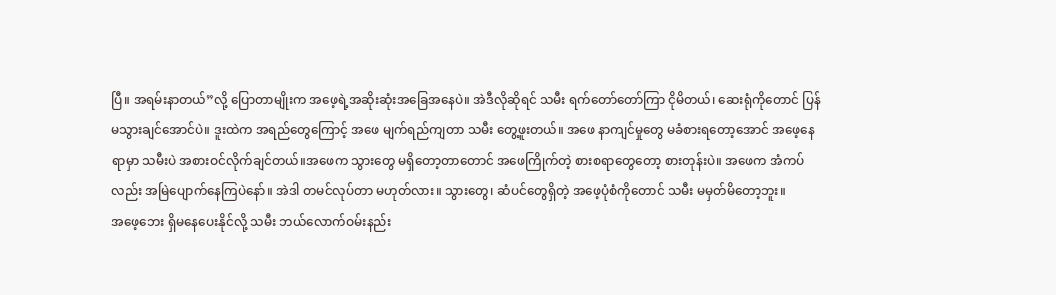ပြီ။ အရမ်းနာတယ်”လို့ ပြောတာမျိုးက အဖေ့ရဲ့အဆိုးဆုံးအခြေအနေပဲ။ အဲဒီလိုဆိုရင် သမီး ရက်တော်တော်ကြာ ငိုမိတယ်၊ ဆေးရုံကိုတောင် ပြန်မသွားချင်အောင်ပဲ။ ဒူးထဲက အရည်တွေကြောင့် အဖေ မျက်ရည်ကျတာ သမီး တွေ့ဖူးတယ်။ အဖေ နာကျင်မှုတွေ မခံစားရတော့အောင် အဖေ့နေရာမှာ သမီးပဲ အစားဝင်လိုက်ချင်တယ်။အဖေက သွားတွေ မရှိတော့တာတောင် အဖေကြိုက်တဲ့ စားစရာတွေတော့ စားတုန်းပဲ။ အဖေက အံကပ်လည်း အမြဲပျောက်နေကြပဲနော်။ အဲဒါ တမင်လုပ်တာ မဟုတ်လား။ သွားတွေ၊ ဆံပင်တွေရှိတဲ့ အဖေ့ပုံစံကိုတောင် သမီး မမှတ်မိတော့ဘူး။
အဖေ့ဘေး ရှိမနေပေးနိုင်လို့ သမီး ဘယ်လောက်ဝမ်းနည်း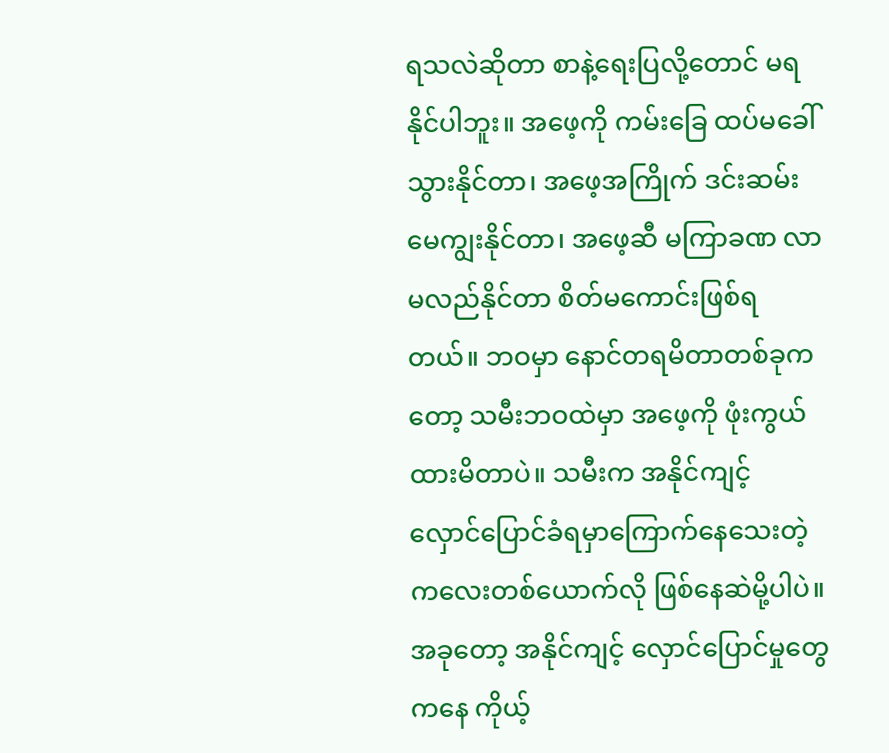ရသလဲဆိုတာ စာနဲ့ရေးပြလို့တောင် မရနိုင်ပါဘူး။ အဖေ့ကို ကမ်းခြေ ထပ်မခေါ်သွားနိုင်တာ၊ အဖေ့အကြိုက် ဒင်းဆမ်းမေကျွးနိုင်တာ၊ အဖေ့ဆီ မကြာခဏ လာမလည်နိုင်တာ စိတ်မကောင်းဖြစ်ရတယ်။ ဘဝမှာ နောင်တရမိတာတစ်ခုကတော့ သမီးဘဝထဲမှာ အဖေ့ကို ဖုံးကွယ်ထားမိတာပဲ။ သမီးက အနိုင်ကျင့် လှောင်ပြောင်ခံရမှာကြောက်နေသေးတဲ့ ကလေးတစ်ယောက်လို ဖြစ်နေဆဲမို့ပါပဲ။ အခုတော့ အနိုင်ကျင့် လှောင်ပြောင်မှုတွေကနေ ကိုယ့်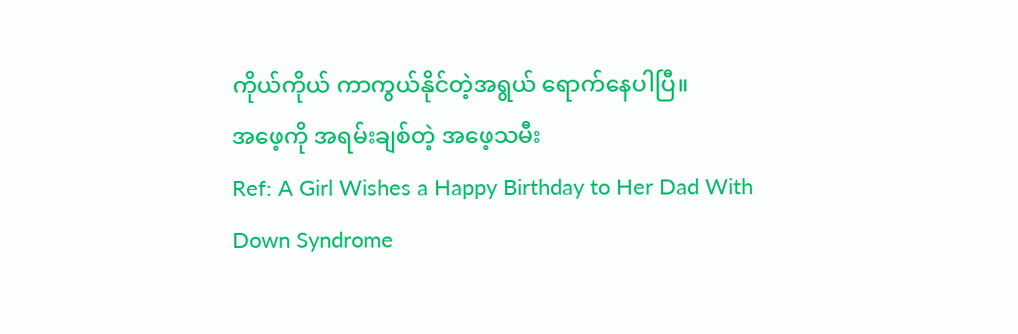ကိုယ်ကိုယ် ကာကွယ်နိုင်တဲ့အရွယ် ရောက်နေပါပြီ။
အဖေ့ကို အရမ်းချစ်တဲ့ အဖေ့သမီး
Ref: A Girl Wishes a Happy Birthday to Her Dad With Down Syndrome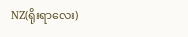NZ(ရိုးရာလေး)